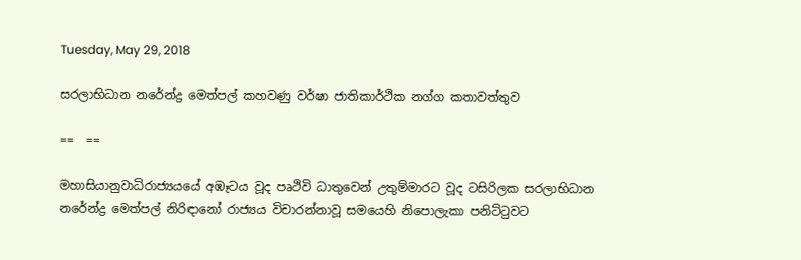Tuesday, May 29, 2018

සරලාභිධාන නරේන්ද්‍ර මෙත්පල් කහවණු වර්ෂා ජාතිකාර්ථික නග්ග කතාවත්තුව

==  ==

මහාසියානුවාධිරාජ්‍යයයේ අඹෑටය වූද පෘථිවි ධාතුවෙන් උතුම්මාරට වූද ටසිරිලක සරලාභිධාන නරේන්ද්‍ර මෙත්පල් නිරිඳානෝ රාජ්‍යය විචාරන්නාවූ සමයෙහි නිපොලැකා පනිට්ටුවට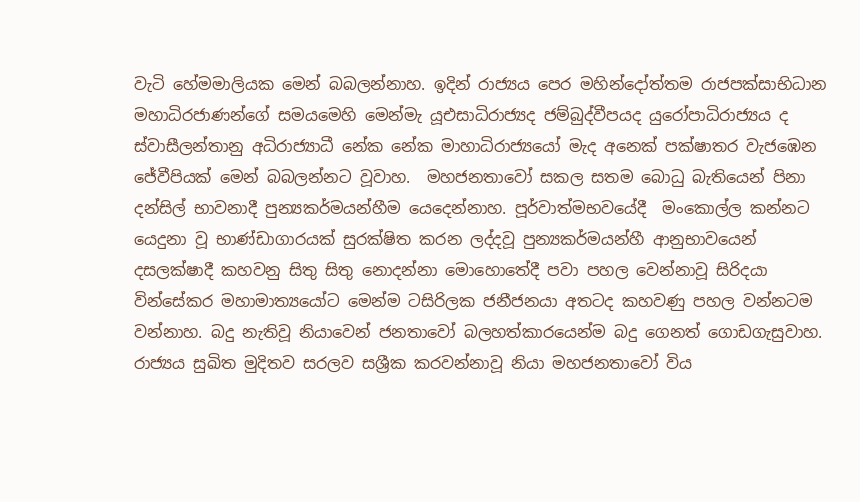වැටි හේමමාලියක මෙන් බබලන්නාහ. ඉදින් රාජ්‍යය පෙර මහින්දෝත්තම රාජපක්සාභිධාන මහාධිරජාණන්ගේ සමයමෙහි මෙන්මැ යූඑසාධිරාජ්‍යද ජම්බුද්වීපයද යුරෝපාධිරාජ්‍යය ද ස්වාසීලන්තානු අධිරාජ්‍යාධී නේක නේක මාහාධිරාජ්‍යයෝ මැද අනෙක් පක්ෂාතර වැජඹෙන ජේවීපියක් මෙන් බබලන්නට වූවාහ.  මහජනතාවෝ සකල සතම බොධු බැතියෙන් පිනා දන්සිල් භාවනාදී පුන්‍යකර්මයන්හීම යෙදෙන්නාහ. පූර්වාත්මභවයේදී  මංකොල්ල කන්නට යෙදුනා වූ භාණ්ඩාගාරයක් සුරක්ෂිත කරන ලද්දවූ පුන්‍යකර්මයන්හී ආනුභාවයෙන් දසලක්ෂාදී කහවනු සිතු සිතු නොදන්නා මොහොතේදී පවා පහල වෙන්නාවූ සිරිදයා වින්සේකර මහාමාත්‍යයෝට මෙන්ම ටසිරිලක ජනීජනයා අතටද කහවණු පහල වන්නටම වන්නාහ. බදු නැතිවූ නියාවෙන් ජනතාවෝ බලහත්කාරයෙන්ම බදු ගෙනත් ගොඩගැසුවාහ. රාජ්‍යය සුඛිත මුදිතව සරලව සශ්‍රීක කරවන්නාවූ නියා මහජනතාවෝ විය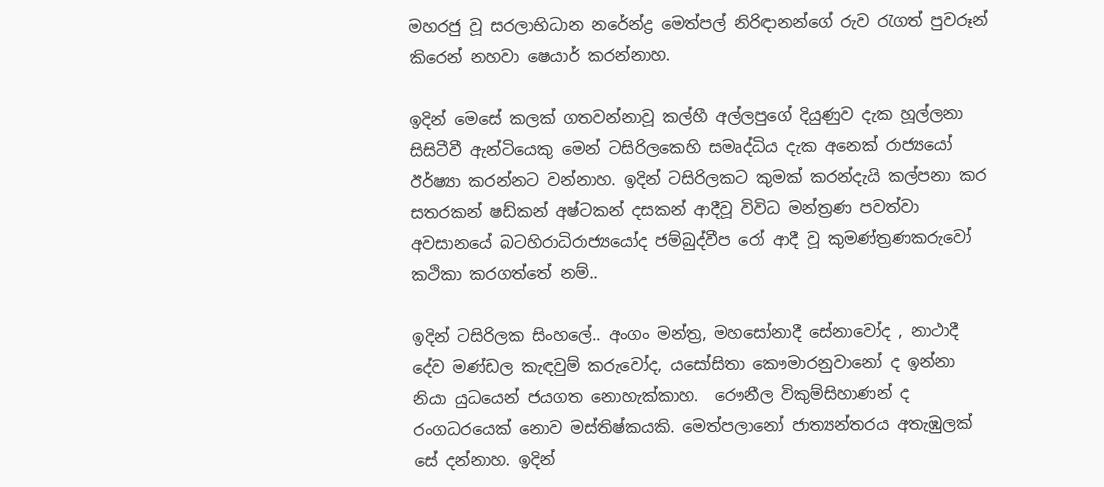මහරජු වූ සරලාභිධාන නරේන්ද්‍ර මෙත්පල් නිරිඳානන්ගේ රුව රැගත් පුවරූන් කිරෙන් නහවා ෂෙයාර් කරන්නාහ.

ඉදින් මෙසේ කලක් ගතවන්නාවූ කල්හී අල්ලපුගේ දියුණුව දැක හූල්ලනා සිසිටීවී ඇන්ටියෙකු මෙන් ටසිරිලකෙහි සමෘද්ධිය දැක අනෙක් රාජ්‍යයෝ ඊර්ෂ්‍යා කරන්නට වන්නාහ. ඉදින් ටසිරිලකට කුමක් කරන්දැයි කල්පනා කර සතරකන් ෂඩ්කන් අෂ්ටකන් දසකන් ආදීවූ විවිධ මන්ත්‍රණ පවත්වා අවසානයේ බටහිරාධිරාජ්‍යයෝද ජම්බුද්වීප රෝ ආදී වූ කුමණ්ත්‍රණකරුවෝ කථිකා කරගත්තේ නම්..

ඉදින් ටසිරිලක සිංහලේ.. අංගං මන්ත්‍ර, මහසෝනාදී සේනාවෝද , නාථාදී දේව මණ්ඩල කැඳවුම් කරුවෝද, යසෝසිතා කෞමාරනුවානෝ ද ඉන්නා නියා යුධයෙන් ජයගත නොහැක්කාහ.  රෞනීල විකුම්සිහාණන් ද රංගධරයෙක් නොව මස්තිෂ්කයකි. මෙත්පලානෝ ජාත්‍යන්තරය අතැඹුලක් සේ දන්නාහ. ඉදින්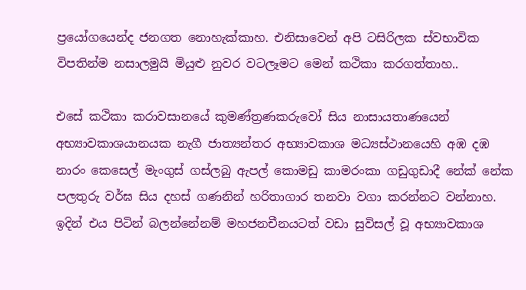ප්‍රයෝගයෙන්ද ජනගත නොහැක්කාහ. එනිසාවෙන් අපි ටසිරිලක ස්වභාවික විපතින්ම නසාලමුයි මියුළු නුවර වටලෑමට මෙන් කථිකා කරගත්‍තාහ..

එසේ කථිකා කරාවසානයේ කුමණ්ත්‍රණකරුවෝ සිය නාසායතාණයෙන්  අභ්‍යාවකාශයානයක නැගී ජාත්‍යන්තර අභ්‍යාවකාශ මධ්‍යස්ථානයෙහි අඹ දඹ නාරං කෙසෙල් මැංගුස් ගස්ලබු ඇපල් කොමඩු කාමරංකා ගඩුගුඩාදී නේක් නේක පලතුරු වර්ඝ සිය දහස් ගණනින් හරිතාගාර තනවා වගා කරන්නට වන්නාහ. ඉදින් එය පිටින් බලන්නේනම් මහජනචීනයටත් වඩා සුවිසල් වූ අභ්‍යාවකාශ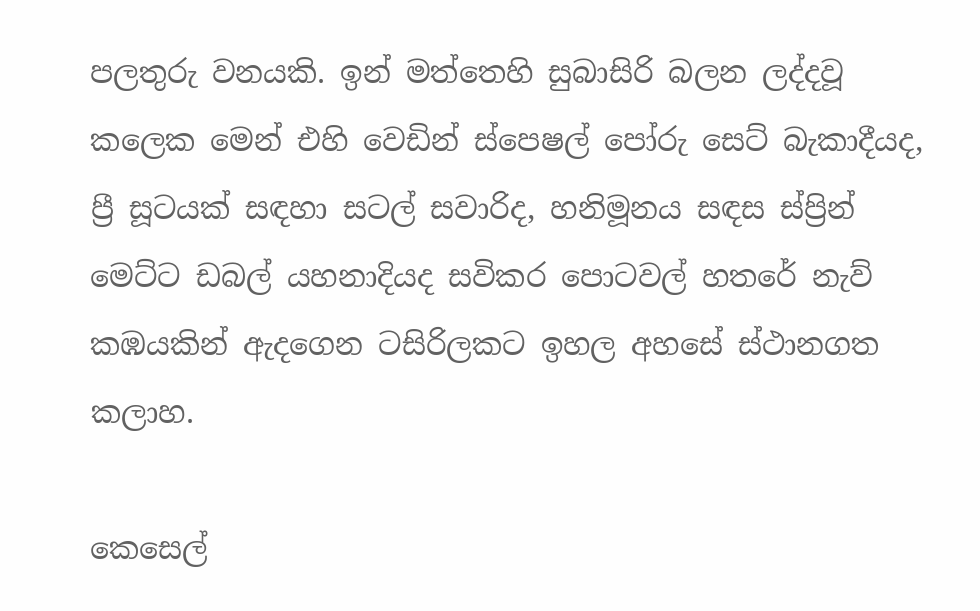පලතුරු වනයකි. ඉන් මත්තෙහි සුබාසිරි බලන ලද්දවූ කලෙක මෙන් එහි වෙඩින් ස්පෙෂල් පෝරු සෙට් බැකාදීයද, ප්‍රී සූටයක් සඳහා සටල් සවාරිද, හනිමූනය සඳස ස්ප්‍රින් මෙට්ට ඩබල් යහනාදියද සවිකර පොටවල් හතරේ නැව් කඹයකින් ඇදගෙන ටසිරිලකට ඉහල අහසේ ස්ථානගත කලාහ.

කෙසෙල්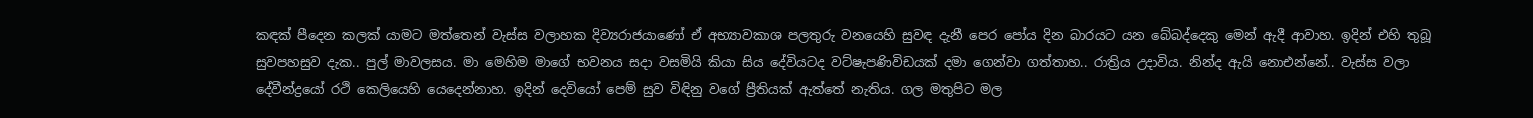කඳක් පීදෙන කලක් යාමට මත්තෙන් වැස්ස වලාහක දිව්‍යරාජයාණෝ ඒ අභ්‍යාවකාශ පලතුරු වනයෙහි සුවඳ දැනී පෙර පෝය දින බාරයට යන බේබද්දෙකු මෙන් ඇදී ආවාහ. ඉදින් එහි තුබූ සුවපහසුව දැක.. පුල් මාවලසය. මා මෙහිම මාගේ භවනය සදා වසමියි කියා සිය දේවියටද වට්ෂැපණිවිඩයක් දමා ගෙන්වා ගත්තාහ.. රාත්‍රිය උදාවිය. නින්ද ඇයි නොඑන්නේ.. වැස්ස වලා දේවීන්ද්‍රයෝ රථි කෙලියෙහි යෙදෙන්නාහ. ඉදින් දෙවියෝ පෙම් සුව විඳිනු වගේ ප්‍රීතියක් ඇත්තේ නැතිය. ගල මතුපිට මල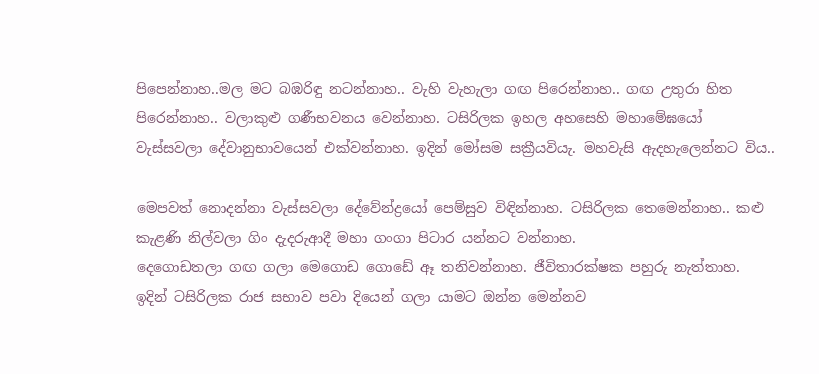පිපෙන්නාහ..මල මට බඹරිඳු නටන්නාහ.. වැහි වැහැලා ගඟ පිරෙන්නාහ.. ගඟ උතුරා හිත පිරෙන්නාහ.. වලාකුළු ගණීභවනය වෙන්නාහ. ටසිරිලක ඉහල අහසෙහි මහාමේඝයෝ වැස්සවලා දේවානුභාවයෙන් එක්වන්නාහ. ඉදින් මෝසම සක්‍රීයවියැ. මහවැසි ඇදහැලෙන්නට විය..

මෙපවත් නොදන්නා වැස්සවලා දේවේන්ද්‍රයෝ පෙම්සුව විඳින්නාහ. ටසිරිලක තෙමෙන්නාහ.. කළු කැළණි නිල්වලා ගිං දැදරුආදී මහා ගංගා පිටාර යන්නට වන්නාහ.
දෙගොඩතලා ගඟ ගලා මෙගොඩ ගොඩේ ඈ තනිවන්නාහ. ජීවිතාරක්ෂක පහුරු නැත්තාහ. ඉදින් ටසිරිලක රාජ සභාව පවා දියෙන් ගලා යාමට ඔන්න මෙන්නව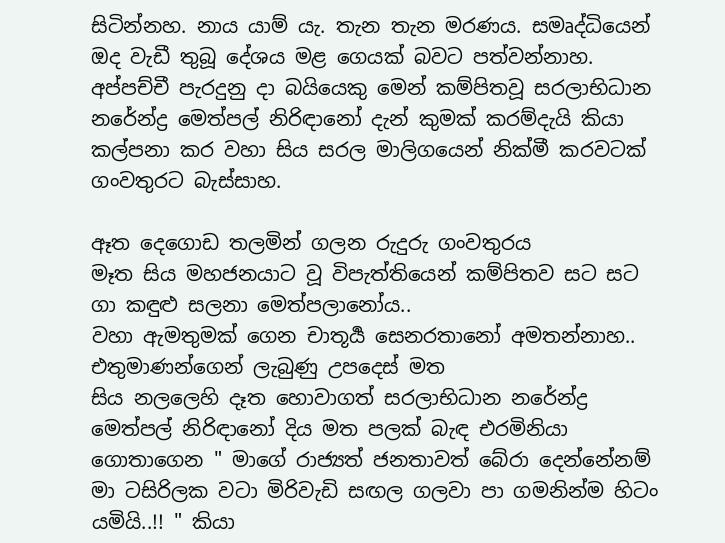සිටින්නහ. නාය යාම් යැ. තැන තැන මරණය. සමෘද්ධියෙන් ඔද වැඩී තුබූ දේශය මළ ගෙයක් බවට පත්වන්නාහ.   අප්පච්චී පැරදුනු දා බයියෙකු මෙන් කම්පිතවූ සරලාභිධාන නරේන්ද්‍ර මෙත්පල් නිරිඳානෝ දැන් කුමක් කරම්දැයි කියා කල්පනා කර වහා සිය සරල මාලිගයෙන් නික්මී කරවටක් ගංවතුරට බැස්සාහ.

ඈත දෙගොඩ තලමින් ගලන රුදුරු ගංවතුරය
මෑත සිය මහජනයාට වූ විපැත්තියෙන් කම්පිතව සට සට ගා කඳුළු සලනා මෙත්පලානෝය..
වහා ඇමතුමක් ගෙන චාතූර්‍ය සෙනරතානෝ අමතන්නාහ.. එතුමාණන්ගෙන් ලැබුණු උපදෙස් මත
සිය නලලෙහි දෑත හොවාගත් සරලාභිධාන නරේන්ද්‍ර මෙත්පල් නිරිඳානෝ දිය මත පලක් බැඳ එරමිනියා ගොතාගෙන " මාගේ රාජ්‍යත් ජනතාවත් බේරා දෙන්නේනම් මා ටසිරිලක වටා මිරිවැඩි සඟල ගලවා පා ගමනින්ම හිටං යමියි..!! " කියා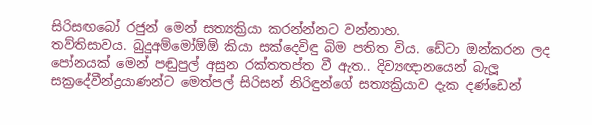සිරිසඟබෝ රජුන් මෙන් සත්‍යක්‍රියා කරන්න්නට වන්නාහ.
තව්තිසාවය. බුදුඅම්මෝඕඕ කියා සක්දෙවිඳු බිම පතිත විය. ඩේටා ඔන්කරන ලද පෝනයක් මෙන් පඬුපුල් අසුන රක්තතප්ත වී ඇත.. දිව්‍යඥානයෙන් බැලූ සක්‍රදේවීන්ද්‍රයාණන්ට මෙත්පල් සිරිසන් නිරිඳුන්ගේ සත්‍යක්‍රියාව දැක දණ්ඩෙන්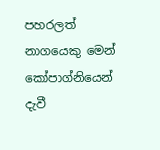පහරලත් නාගයෙකු මෙන් කෝපාග්නියෙන් දැවී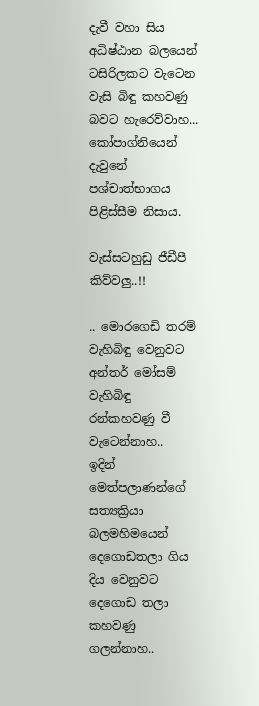දැවී වහා සිය අධිෂ්ඨාන බලයෙන් ටසිරිලකට වැටෙන වැසි බිඳු කහවණු බවට හැරෙව්වාහ... කෝපාග්නියෙන් දැවුනේ පශ්චාත්භාගය පිළිස්සීම නිසාය.

වැස්සටහුඩු ජීඩීපී කිව්වලු..!!

.. මොරගෙඩි තරම් වැහිබිඳු වෙනුවට අන්තර් මෝසම් වැහිබිඳු රන්කහවණු වී වැටෙන්නාහ..
ඉදින් මෙත්පලාණන්ගේ සත්‍යක්‍රියා බලමහිමයෙන් දෙගොඩතලා ගිය දිය වෙනුවට දෙගොඩ තලා කහවණු ගලන්නාහ..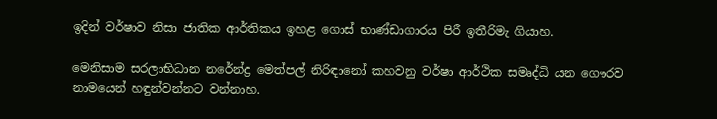ඉදින් වර්ෂාව නිසා ජාතික ආර්තිකය ඉහළ ගොස් භාණ්ඩාගාරය පිරී ඉතීරිමැ ගියාහ.

මෙනිසාම සරලාභිධාන නරේන්ද්‍ර මෙත්පල් නිරිඳානෝ කහවනු වර්ෂා ආර්ථික සමෘද්ධි යන ගෞරව නාමයෙන් හඳුන්වන්නට වන්නාහ.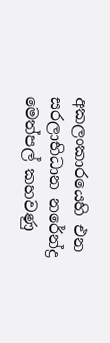අකලංකාරයෙහි එන සරලාභිධාන නරේන්ද්‍ර මෙත්පල් කහවණු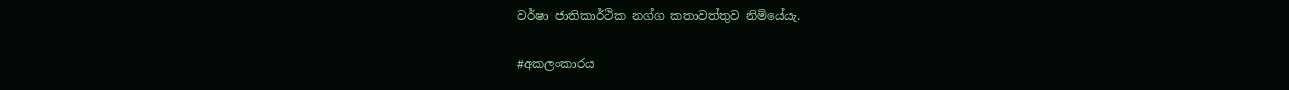වර්ෂා ජාතිකාර්ථික නග්ග කතාවත්තුව නිමියේයැ.

#අකලංකාරය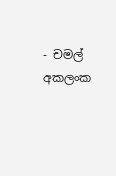- චමල් අකලංක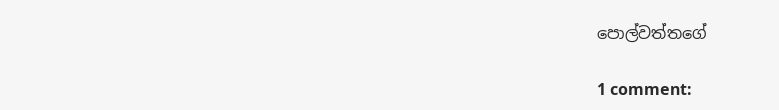පොල්වත්තගේ

1 comment: